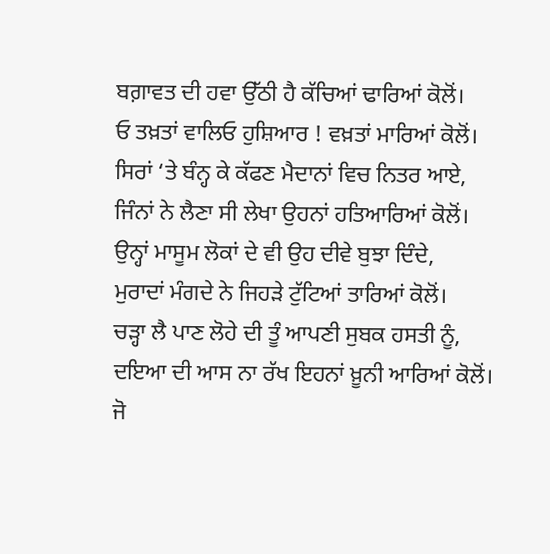ਬਗ਼ਾਵਤ ਦੀ ਹਵਾ ਉੱਠੀ ਹੈ ਕੱਚਿਆਂ ਢਾਰਿਆਂ ਕੋਲੋਂ।
ਓ ਤਖ਼ਤਾਂ ਵਾਲਿਓ ਹੁਸ਼ਿਆਰ ! ਵਖ਼ਤਾਂ ਮਾਰਿਆਂ ਕੋਲੋਂ।
ਸਿਰਾਂ ‘ਤੇ ਬੰਨ੍ਹ ਕੇ ਕੱਫਣ ਮੈਦਾਨਾਂ ਵਿਚ ਨਿਤਰ ਆਏ,
ਜਿੰਨਾਂ ਨੇ ਲੈਣਾ ਸੀ ਲੇਖਾ ਉਹਨਾਂ ਹਤਿਆਰਿਆਂ ਕੋਲੋਂ।
ਉਨ੍ਹਾਂ ਮਾਸੂਮ ਲੋਕਾਂ ਦੇ ਵੀ ਉਹ ਦੀਵੇ ਬੁਝਾ ਦਿੰਦੇ,
ਮੁਰਾਦਾਂ ਮੰਗਦੇ ਨੇ ਜਿਹੜੇ ਟੁੱਟਿਆਂ ਤਾਰਿਆਂ ਕੋਲੋਂ।
ਚੜ੍ਹਾ ਲੈ ਪਾਣ ਲੋਹੇ ਦੀ ਤੂੰ ਆਪਣੀ ਸੁਬਕ ਹਸਤੀ ਨੂੰ,
ਦਇਆ ਦੀ ਆਸ ਨਾ ਰੱਖ ਇਹਨਾਂ ਖ਼ੂਨੀ ਆਰਿਆਂ ਕੋਲੋਂ।
ਜੋ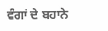ਵੰਗਾਂ ਦੇ ਬਹਾਨੇ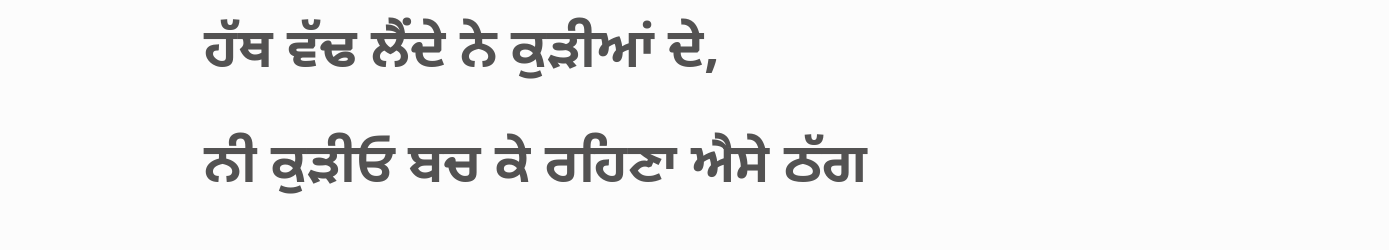ਹੱਥ ਵੱਢ ਲੈਂਦੇ ਨੇ ਕੁੜੀਆਂ ਦੇ,
ਨੀ ਕੁੜੀਓ ਬਚ ਕੇ ਰਹਿਣਾ ਐਸੇ ਠੱਗ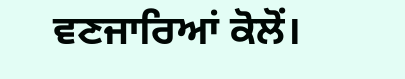ਵਣਜਾਰਿਆਂ ਕੋਲੋਂ।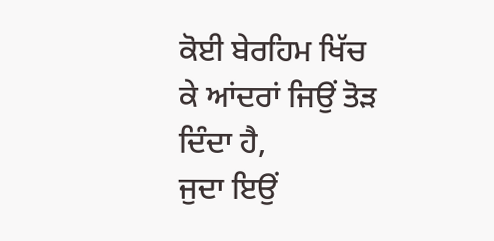ਕੋਈ ਬੇਰਹਿਮ ਖਿੱਚ ਕੇ ਆਂਦਰਾਂ ਜਿਉਂ ਤੋੜ ਦਿੰਦਾ ਹੈ,
ਜੁਦਾ ਇਉਂ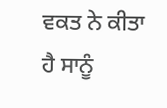ਵਕਤ ਨੇ ਕੀਤਾ ਹੈ ਸਾਨੂੰ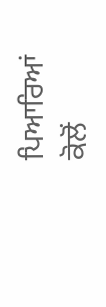ਪਿਆਰਿਆਂ ਕੋਲੋਂ